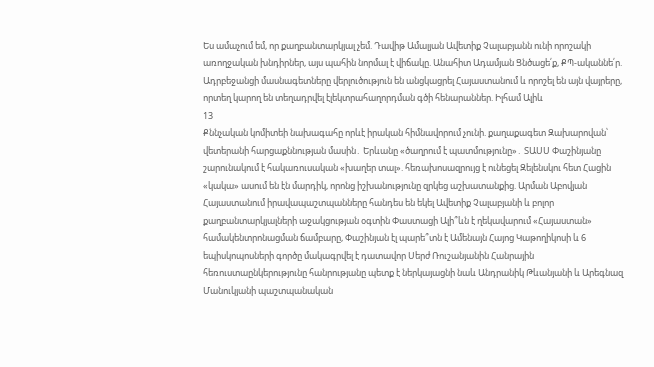Ես ամաչում եմ, որ քաղբանտարկյալ չեմ. Դավիթ Ամալյան Ավետիք Չալաբյանն ունի որոշակի առողջական խնդիրներ, այս պահին նորմալ է վիճակը. Անահիտ Ադամյան Ցնծացե՛ք, ՔՊ-ականնե՛ր. Ադրբեջանցի մասնագետները վերլուծություն են անցկացրել Հայաստանում և որոշել են այն վայրերը, որտեղ կարող են տեղադրվել էլեկտրահաղորդման գծի հենարաններ. Իլհամ Ալիև
13
Քննչական կոմիտեի նախագահը որևէ իրական հիմնավորում չունի. քաղաքագետ Զախարովան՝ վետերանի հարցաքննության մասին․ Երևանը «ծաղրում է պատմությունը»․ ՏԱՍՍ Փաշինյանը շարունակում է հակառուսական «խաղեր տալ». հեռախոսազրույց է ունեցել Զելենսկու հետ Հացին «կակա» ասում են էն մարդիկ, որոնց իշխանությունը զրկեց աշխատանքից. Արման Աբովյան Հայաստանում իրավապաշտպանները հանդես են եկել Ավետիք Չալաբյանի և բոլոր քաղբանտարկյալների աջակցության օգտին Փաստացի Ալի՞ևն է ղեկավարում «Հայաստան» համակենտրոնացման ճամբարը, Փաշինյան էլ պարե՞տն է Ամենայն Հայոց Կաթողիկոսի և 6 եպիսկոպոսների գործը մակագրվել է դատավոր Սերժ Ռուշանյանին Հանրային հեռուստաընկերությունը հանրությանը պետք է ներկայացնի նաև Անդրանիկ Թևանյանի և Արեգնազ Մանուկյանի պաշտպանական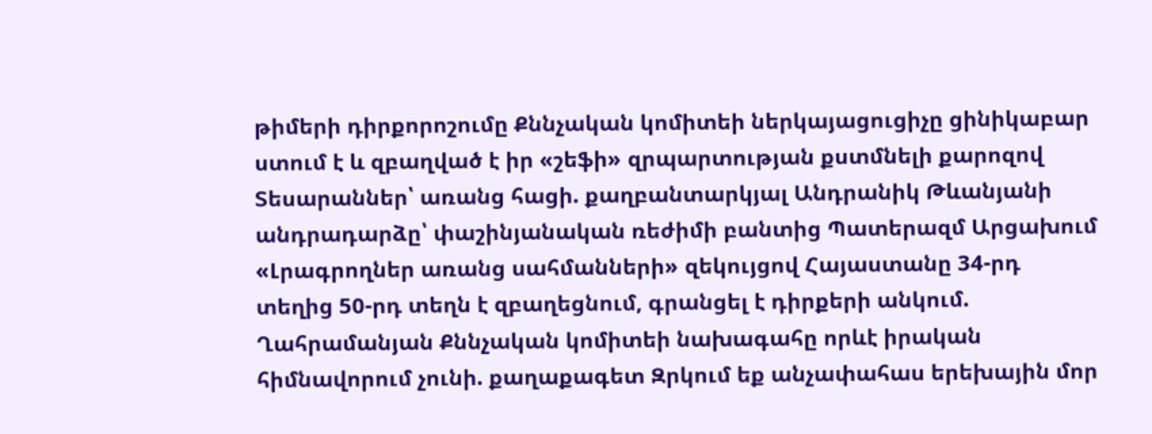թիմերի դիրքորոշումը Քննչական կոմիտեի ներկայացուցիչը ցինիկաբար ստում է և զբաղված է իր «շեֆի» զրպարտության քստմնելի քարոզով Տեսարաններ՝ առանց հացի. քաղբանտարկյալ Անդրանիկ Թևանյանի անդրադարձը՝ փաշինյանական ռեժիմի բանտից Պատերազմ Արցախում
«Լրագրողներ առանց սահմանների» զեկույցով Հայաստանը 34-րդ տեղից 50-րդ տեղն է զբաղեցնում, գրանցել է դիրքերի անկում. Ղահրամանյան Քննչական կոմիտեի նախագահը որևէ իրական հիմնավորում չունի. քաղաքագետ Զրկում եք անչափահաս երեխային մոր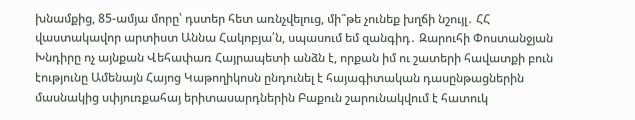խնամքից, 85-ամյա մորը՝ դստեր հետ առնչվելուց, մի՞թե չունեք խղճի նշույլ․ ՀՀ վաստակավոր արտիստ Աննա Հակոբյա՛ն, սպասում եմ զանգիդ․ Զարուհի Փոստանջյան Խնդիրը ոչ այնքան Վեհափառ Հայրապետի անձն է, որքան իմ ու շատերի հավատքի բուն էությունը Ամենայն Հայոց Կաթողիկոսն ընդունել է հայագիտական դասընթացներին մասնակից սփյուռքահայ երիտասարդներին Բաքուն շարունակվում է հատուկ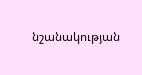նշանակության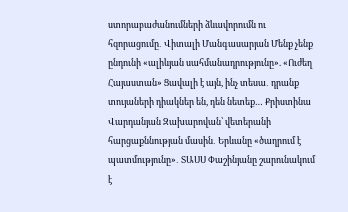ստորաբաժանումների ձևավորումն ու հզորացումը․ Վիտալի Մանգասարյան Մենք չենք ընդունի «ալիևյան սահմանադրությունը». «Ուժեղ Հայաստան» Ցավալի է այն, ինչ տեսա․ դրանք տույաների դիակներ են, դեն նետեք… Քրիստինա Վարդանյան Զախարովան՝ վետերանի հարցաքննության մասին․ Երևանը «ծաղրում է պատմությունը»․ ՏԱՍՍ Փաշինյանը շարունակում է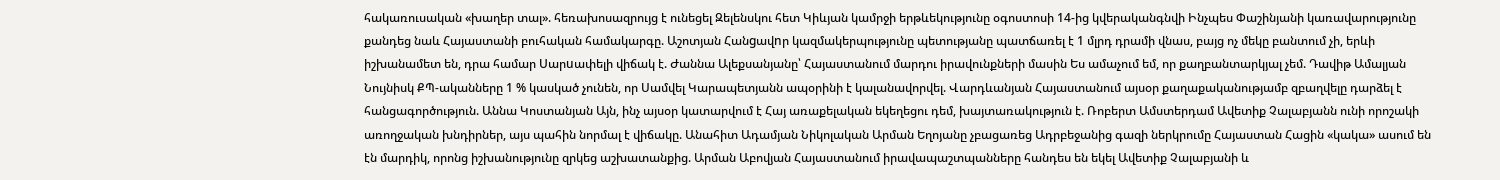հակառուսական «խաղեր տալ». հեռախոսազրույց է ունեցել Զելենսկու հետ Կիևյան կամրջի երթևեկությունը օգոստոսի 14-ից կվերականգնվի Ինչպես Փաշինյանի կառավարությունը քանդեց նաև Հայաստանի բուհական համակարգը. Աշոտյան Հանgավnր կազմակերպությունը պետությանը պատճառել է 1 մլրդ դրամի վնաս, բայց ոչ մեկը բանտում չի, երևի իշխանամետ են, դրա համար Uարuափելի վիճակ է. Ժաննա Ալեքսանյանը՝ Հայաստանում մարդու իրավունքների մասին Ես ամաչում եմ, որ քաղբանտարկյալ չեմ. Դավիթ Ամալյան Նույնիսկ ՔՊ-ականները 1 % կասկած չունեն, որ Սամվել Կարապետյանն ապօրինի է կալանավորվել. Վարդևանյան Հայաստանում այսօր քաղաքականությամբ զբաղվելը դարձել է հանցագործություն. Աննա Կոստանյան Այն, ինչ այսօր կատարվում է Հայ առաքելական եկեղեցու դեմ, խայտառակություն է. Ռոբերտ Ամստերդամ Ավետիք Չալաբյանն ունի որոշակի առողջական խնդիրներ, այս պահին նորմալ է վիճակը. Անահիտ Ադամյան Նիկոլական Արման Եղոյանը չբացառեց Ադրբեջանից գազի ներկրումը Հայաստան Հացին «կակա» ասում են էն մարդիկ, որոնց իշխանությունը զրկեց աշխատանքից. Արման Աբովյան Հայաստանում իրավապաշտպանները հանդես են եկել Ավետիք Չալաբյանի և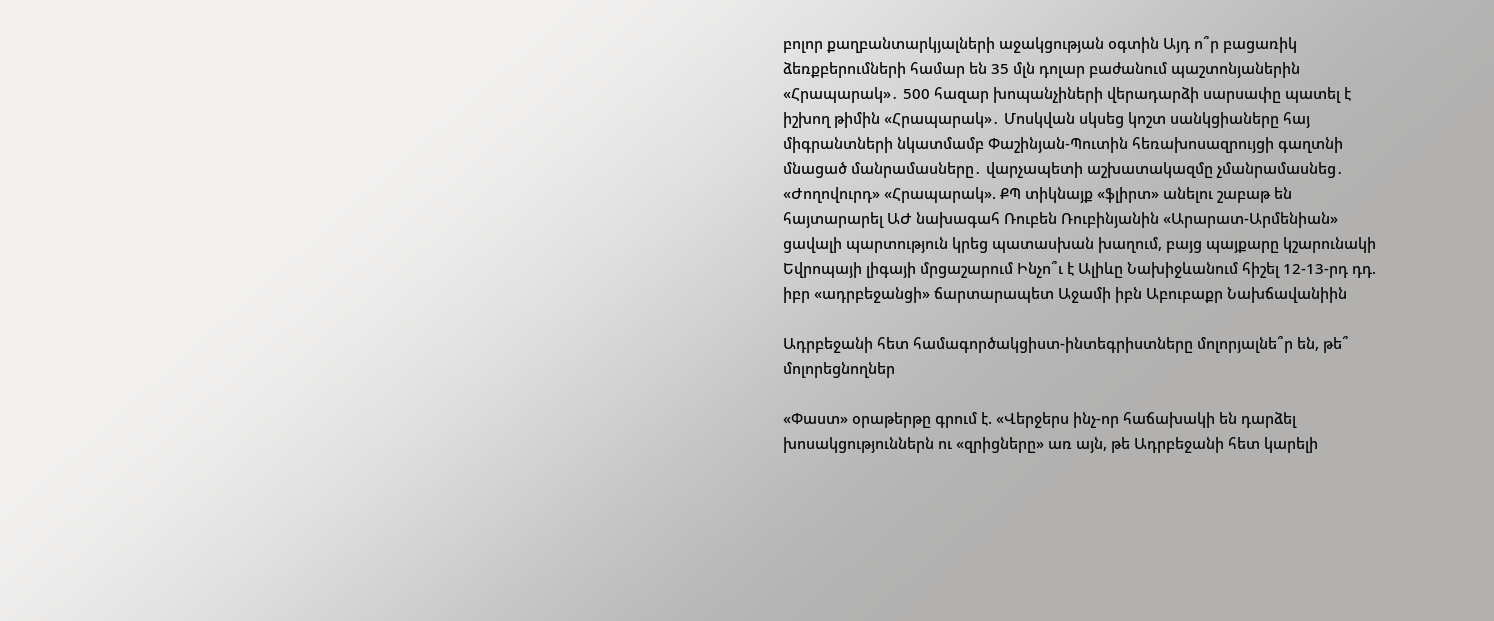բոլոր քաղբանտարկյալների աջակցության օգտին Այդ ո՞ր բացառիկ ձեռքբերումների համար են 35 մլն դոլար բաժանում պաշտոնյաներին «Հրապարակ»․ 500 հազար խոպանչիների վերադարձի սարսափը պատել է իշխող թիմին «Հրապարակ»․ Մոսկվան սկսեց կոշտ սանկցիաները հայ միգրանտների նկատմամբ Փաշինյան-Պուտին հեռախոսազրույցի գաղտնի մնացած մանրամասները․ վարչապետի աշխատակազմը չմանրամասնեց․ «Ժողովուրդ» «Հրապարակ». ՔՊ տիկնայք «ֆլիրտ» անելու շաբաթ են հայտարարել ԱԺ նախագահ Ռուբեն Ռուբինյանին «Արարատ-Արմենիան» ցավալի պարտություն կրեց պատասխան խաղում, բայց պայքարը կշարունակի Եվրոպայի լիգայի մրցաշարում Ինչո՞ւ է Ալիևը Նախիջևանում հիշել 12-13-րդ դդ. իբր «ադրբեջանցի» ճարտարապետ Աջամի իբն Աբուբաքր Նախճավանիին

Ադրբեջանի հետ համագործակցիստ-ինտեգրիստները մոլորյալնե՞ր են, թե՞ մոլորեցնողներ

«Փաստ» օրաթերթը գրում է. «Վերջերս ինչ-որ հաճախակի են դարձել խոսակցություններն ու «զրիցները» առ այն, թե Ադրբեջանի հետ կարելի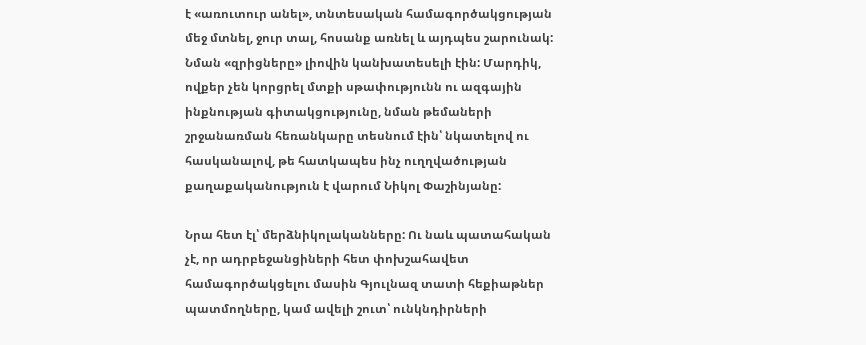է «առուտուր անել», տնտեսական համագործակցության մեջ մտնել, ջուր տալ, հոսանք առնել և այդպես շարունակ: Նման «զրիցները» լիովին կանխատեսելի էին: Մարդիկ, ովքեր չեն կորցրել մտքի սթափությունն ու ազգային ինքնության գիտակցությունը, նման թեմաների շրջանառման հեռանկարը տեսնում էին՝ նկատելով ու հասկանալով, թե հատկապես ինչ ուղղվածության քաղաքականություն է վարում Նիկոլ Փաշինյանը:

Նրա հետ էլ՝ մերձնիկոլականները: Ու նաև պատահական չէ, որ ադրբեջանցիների հետ փոխշահավետ համագործակցելու մասին Գյուլնազ տատի հեքիաթներ պատմողները, կամ ավելի շուտ՝ ունկնդիրների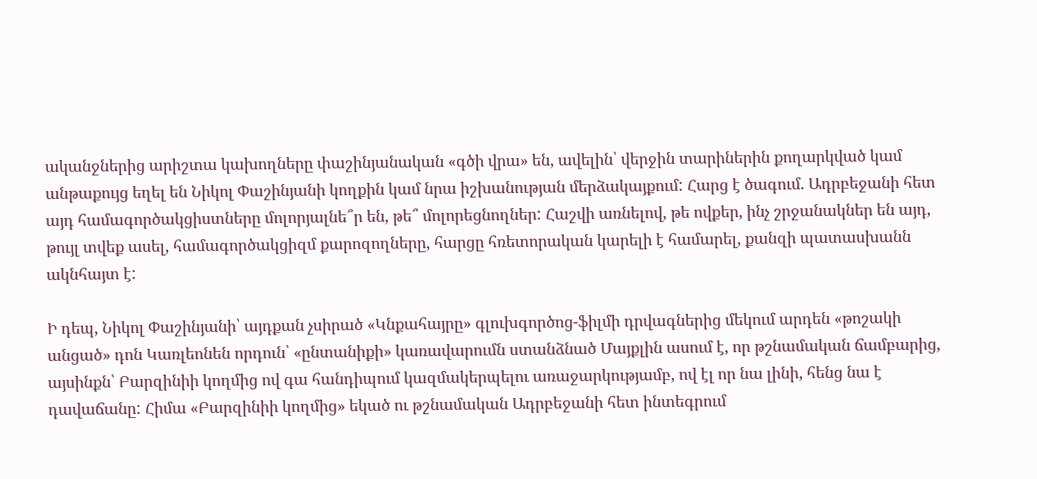ականջներից արիշտա կախողները փաշինյանական «գծի վրա» են, ավելին՝ վերջին տարիներին քողարկված կամ անթաքույց եղել են Նիկոլ Փաշինյանի կողքին կամ նրա իշխանության մերձակայքում: Հարց է ծագում. Ադրբեջանի հետ այդ համագործակցիստները մոլորյալնե՞ր են, թե՞ մոլորեցնողներ: Հաշվի առնելով, թե ովքեր, ինչ շրջանակներ են այդ, թույլ տվեք ասել, համագործակցիզմ քարոզողները, հարցը հռետորական կարելի է համարել, քանզի պատասխանն ակնհայտ է:

Ի դեպ, Նիկոլ Փաշինյանի՝ այդքան չսիրած «Կնքահայրը» գլուխգործոց-ֆիլմի դրվագներից մեկում արդեն «թոշակի անցած» դոն Կառլեոնեն որդուն՝ «ընտանիքի» կառավարումն ստանձնած Մայքլին ասում է, որ թշնամական ճամբարից, այսինքն՝ Բարզինիի կողմից ով գա հանդիպում կազմակերպելու առաջարկությամբ, ով էլ որ նա լինի, հենց նա է դավաճանը: Հիմա «Բարզինիի կողմից» եկած ու թշնամական Ադրբեջանի հետ ինտեգրում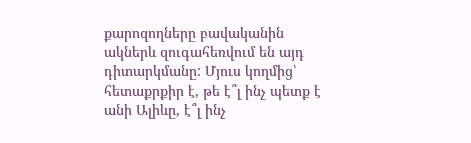քարոզողները բավականին ակներև զուգահեռվում են այդ դիտարկմանը: Մյուս կողմից՝ հետաքրքիր է, թե է՞լ ինչ պետք է անի Ալիևը, է՞լ ինչ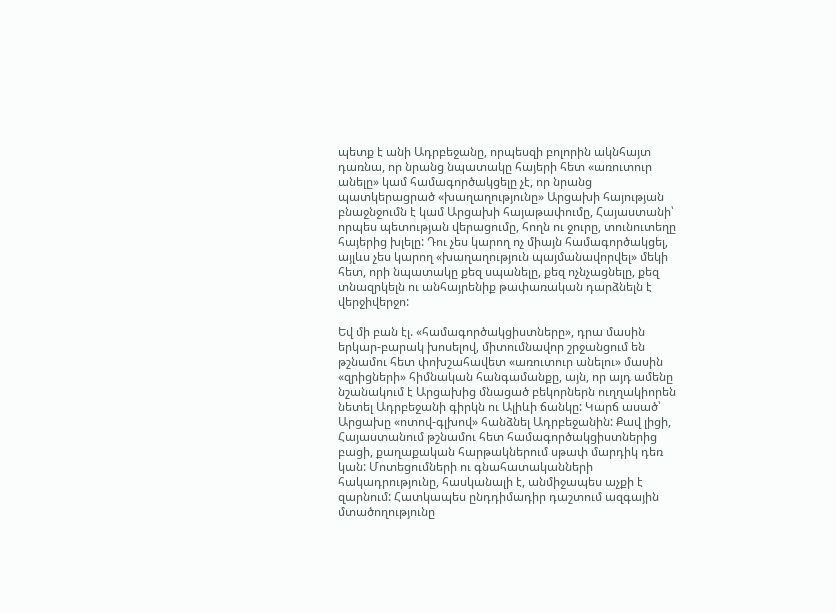պետք է անի Ադրբեջանը, որպեսզի բոլորին ակնհայտ դառնա, որ նրանց նպատակը հայերի հետ «առուտուր անելը» կամ համագործակցելը չէ, որ նրանց պատկերացրած «խաղաղությունը» Արցախի հայության բնաջնջումն է կամ Արցախի հայաթափումը, Հայաստանի՝ որպես պետության վերացումը, հողն ու ջուրը, տունուտեղը հայերից խլելը: Դու չես կարող ոչ միայն համագործակցել, այլևս չես կարող «խաղաղություն պայմանավորվել» մեկի հետ, որի նպատակը քեզ սպանելը, քեզ ոչնչացնելը, քեզ տնազրկելն ու անհայրենիք թափառական դարձնելն է վերջիվերջո:

Եվ մի բան էլ. «համագործակցիստները», դրա մասին երկար-բարակ խոսելով, միտումնավոր շրջանցում են թշնամու հետ փոխշահավետ «առուտուր անելու» մասին «զրիցների» հիմնական հանգամանքը, այն, որ այդ ամենը նշանակում է Արցախից մնացած բեկորներն ուղղակիորեն նետել Ադրբեջանի գիրկն ու Ալիևի ճանկը: Կարճ ասած՝ Արցախը «ոտով-գլխով» հանձնել Ադրբեջանին: Քավ լիցի, Հայաստանում թշնամու հետ համագործակցիստներից բացի, քաղաքական հարթակներում սթափ մարդիկ դեռ կան: Մոտեցումների ու գնահատականների հակադրությունը, հասկանալի է, անմիջապես աչքի է զարնում: Հատկապես ընդդիմադիր դաշտում ազգային մտածողությունը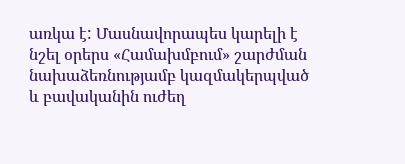առկա է: Մասնավորապես կարելի է նշել օրերս «Համախմբում» շարժման նախաձեռնությամբ կազմակերպված և բավականին ուժեղ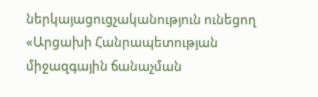ներկայացուցչականություն ունեցող «Արցախի Հանրապետության միջազգային ճանաչման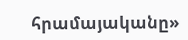հրամայականը»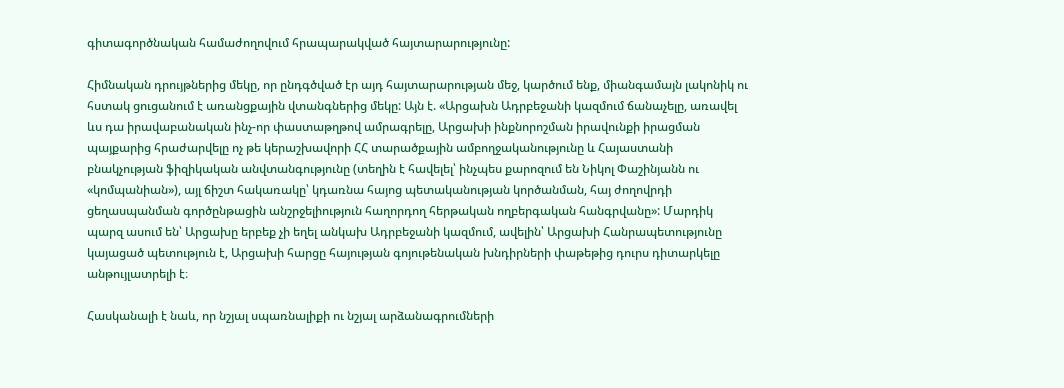գիտագործնական համաժողովում հրապարակված հայտարարությունը:

Հիմնական դրույթներից մեկը, որ ընդգծված էր այդ հայտարարության մեջ, կարծում ենք, միանգամայն լակոնիկ ու հստակ ցուցանում է առանցքային վտանգներից մեկը: Այն է. «Արցախն Ադրբեջանի կազմում ճանաչելը, առավել ևս դա իրավաբանական ինչ-որ փաստաթղթով ամրագրելը, Արցախի ինքնորոշման իրավունքի իրացման պայքարից հրաժարվելը ոչ թե կերաշխավորի ՀՀ տարածքային ամբողջականությունը և Հայաստանի բնակչության ֆիզիկական անվտանգությունը (տեղին է հավելել՝ ինչպես քարոզում են Նիկոլ Փաշինյանն ու «կոմպանիան»), այլ ճիշտ հակառակը՝ կդառնա հայոց պետականության կործանման, հայ ժողովրդի ցեղասպանման գործընթացին անշրջելիություն հաղորդող հերթական ողբերգական հանգրվանը»: Մարդիկ պարզ ասում են՝ Արցախը երբեք չի եղել անկախ Ադրբեջանի կազմում, ավելին՝ Արցախի Հանրապետությունը կայացած պետություն է, Արցախի հարցը հայության գոյութենական խնդիրների փաթեթից դուրս դիտարկելը անթույլատրելի է։

Հասկանալի է նաև, որ նշյալ սպառնալիքի ու նշյալ արձանագրումների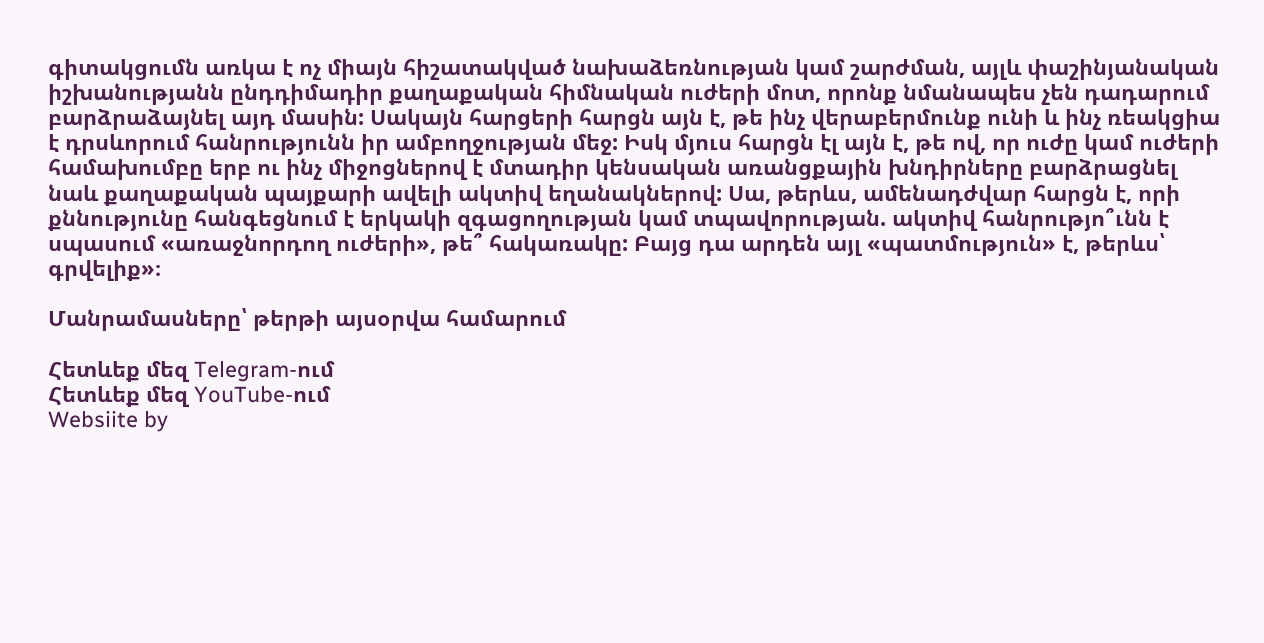գիտակցումն առկա է ոչ միայն հիշատակված նախաձեռնության կամ շարժման, այլև փաշինյանական իշխանությանն ընդդիմադիր քաղաքական հիմնական ուժերի մոտ, որոնք նմանապես չեն դադարում բարձրաձայնել այդ մասին: Սակայն հարցերի հարցն այն է, թե ինչ վերաբերմունք ունի և ինչ ռեակցիա է դրսևորում հանրությունն իր ամբողջության մեջ: Իսկ մյուս հարցն էլ այն է, թե ով, որ ուժը կամ ուժերի համախումբը երբ ու ինչ միջոցներով է մտադիր կենսական առանցքային խնդիրները բարձրացնել նաև քաղաքական պայքարի ավելի ակտիվ եղանակներով: Սա, թերևս, ամենադժվար հարցն է, որի քննությունը հանգեցնում է երկակի զգացողության կամ տպավորության. ակտիվ հանրությո՞ւնն է սպասում «առաջնորդող ուժերի», թե՞ հակառակը: Բայց դա արդեն այլ «պատմություն» է, թերևս՝ գրվելիք»։

Մանրամասները՝ թերթի այսօրվա համարում

Հետևեք մեզ Telegram-ում
Հետևեք մեզ YouTube-ում
Websiite by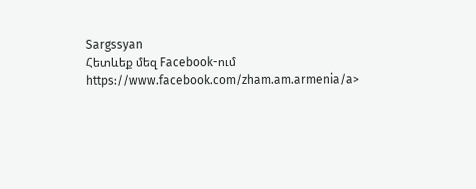Sargssyan
Հետևեք մեզ Facebook-ում https://www.facebook.com/zham.am.armenia/a>